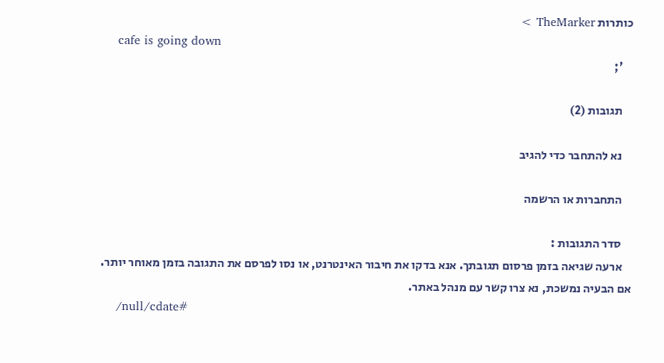כותרות TheMarker >
    cafe is going down
    ';

    תגובות (2)

    נא להתחבר כדי להגיב

    התחברות או הרשמה

    סדר התגובות :
    ארעה שגיאה בזמן פרסום תגובתך. אנא בדקו את חיבור האינטרנט, או נסו לפרסם את התגובה בזמן מאוחר יותר. אם הבעיה נמשכת, נא צרו קשר עם מנהל באתר.
    /null/cdate#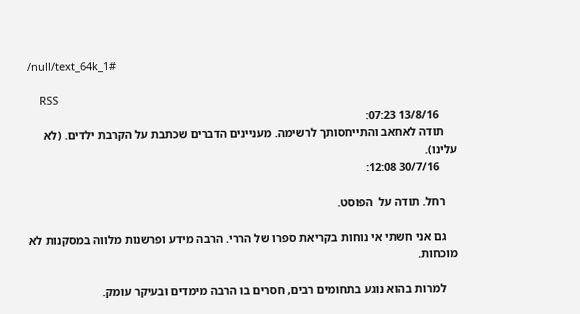/null/text_64k_1#

    RSS
      13/8/16 07:23:
    תודה לאחאב והתייחסותך לרשימה. מעניינים הדברים שכתבת על הקרבת ילדים. (לא עלינו).
      30/7/16 12:08:

    רחל. תודה על  הפוסט.

    גם אני חשתי אי נוחות בקריאת ספרו של הררי. הרבה מידע ופרשנות מלווה במסקנות לא מוכחות.

    למרות בהוא נוגע בתחומים רבים, חסרים בו הרבה מימדים ובעיקר עומק.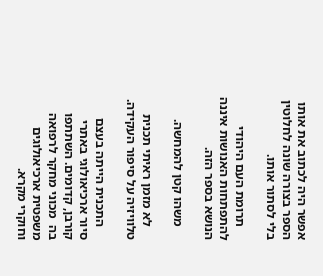אפשר היה לכתוב את אותו הספר בצורה שונה לחלוטין בלי לסתור אותו.

    תרומת העם היהודי להתפתחות האנושות איננה הנושא בספר הזה.

    משהו קטן להמחשה.

    לא מזמן ראיתי תכנית טלוויזיה על סיפור העקידה.

    התכנית הייתה בעצם סיור ארכיאולוגי באתרי קורבן, קדומים. השתתפו בה  מכוני מחקר לרפואה משפטית ארכיאולוגים וחוקרי מקרא.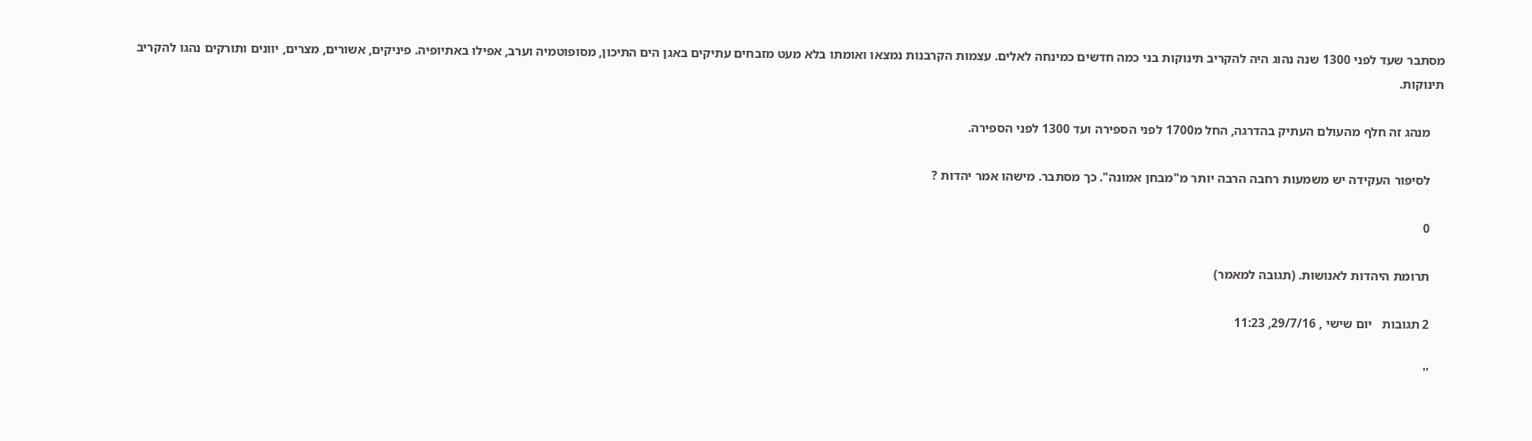מסתבר שעד לפני 1300 שנה נהוג היה להקריב תינוקות בני כמה חדשים כמינחה לאלים. עצמות הקרבנות נמצאו ואומתו בלא מעט מזבחים עתיקים באגן הים התיכון, מסופוטמיה וערב, אפילו באתיופיה. פיניקים, אשורים, מצרים, יוונים ותורקים נהגו להקריב תינוקות.

    מנהג זה חלף מהעולם העתיק בהדרגה, החל מ1700 לפני הספירה ועד 1300 לפני הספירה.

    לסיפור העקידה יש משמעות רחבה הרבה יותר מ"מבחן אמונה". כך מסתבר. מישהו אמר יהדות ?

    0

    תרומת היהדות לאנושות. (תגובה למאמר)

    2 תגובות   יום שישי , 29/7/16, 11:23

    ''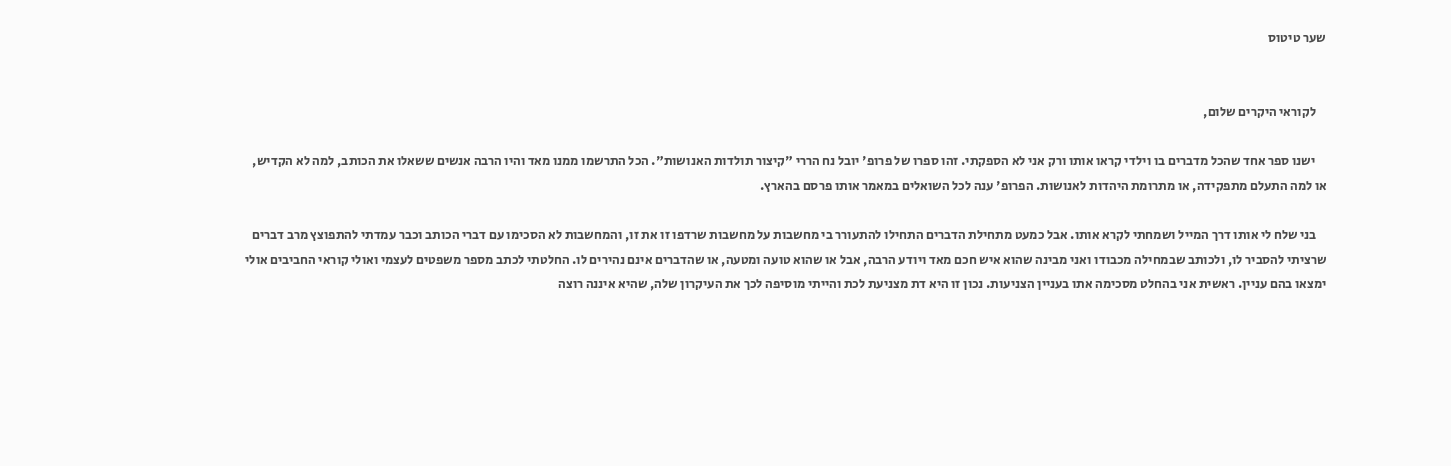שער טיטוס


    לקוראי היקרים שלום,

    ישנו ספר אחד שהכל מדברים בו וילדי קראו אותו ורק אני לא הספקתי. זהו ספרו של פרופ' יובל נח הררי "קיצור תולדות האנושות". הכל התרשמו ממנו מאד והיו הרבה אנשים ששאלו את הכותב, למה לא הקדיש, או למה התעלם מתפקידה, או מתרומת היהדות לאנושות. הפרופ' ענה לכל השואלים במאמר אותו פרסם בהארץ.

    בני שלח לי אותו דרך המייל ושמחתי לקרא אותו. אבל כמעט מתחילת הדברים התחילו להתעורר בי מחשבות על מחשבות שרדפו זו את זו, והמחשבות לא הסכימו עם דברי הכותב וכבר עמדתי להתפוצץ מרב דברים שרציתי להסביר לו, ולכותב שבמחילה מכבודו ואני מבינה שהוא איש חכם מאד ויודע הרבה, אבל או שהוא טועה ומטעה, או שהדברים אינם נהירים לו. החלטתי לכתב מספר משפטים לעצמי ואולי קוראי החביבים אולי ימצאו בהם עניין. ראשית אני בהחלט מסכימה אתו בעניין הצניעות. נכון זו היא דת מצניעת לכת והייתי מוסיפה לכך את העיקרון שלה, שהיא איננה רוצה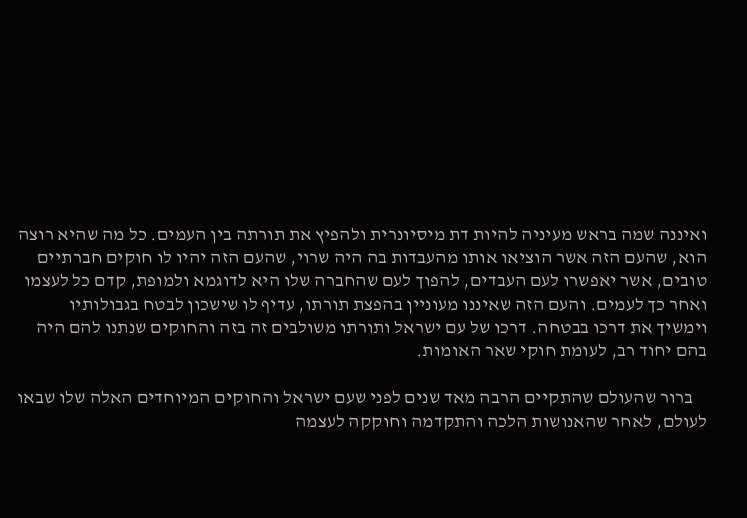ואיננה שמה בראש מעיניה להיות דת מיסיונרית ולהפיץ את תורתה בין העמים. כל מה שהיא רוצה הוא, שהעם הזה אשר הוציאו אותו מהעבדות בה היה שרוי, שהעם הזה יהיו לו חוקים חברתיים טובים, אשר יאפשרו לעם העבדים, להפוך לעם שהחברה שלו היא לדוגמא ולמופת, קדם כל לעצמו ואחר כך לעמים. והעם הזה שאיננו מעוניין בהפצת תורתו, עדיף לו שישכון לבטח בגבולותיו וימשיך את דרכו בבטחה. דרכו של עם ישראל ותורתו משולבים זה בזה והחוקים שנתנו להם היה בהם יחוד רב, לעומת חוקי שאר האומות.

    ברור שהעולם שהתקיים הרבה מאד שנים לפני שעם ישראל והחוקים המיוחדים האלה שלו שבאו לעולם, לאחר שהאנושות הלכה והתקדמה וחוקקה לעצמה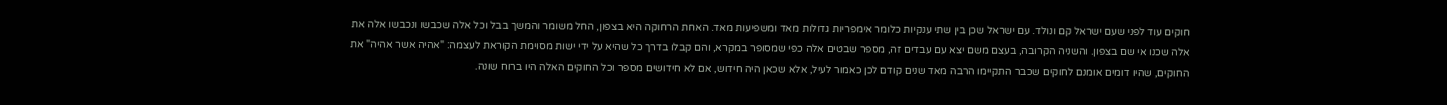חוקים עוד לפני שעם ישראל קם ונולד. עם ישראל שכן בין שתי ענקיות כלומר אימפריות גדולות מאד ומשפיעות מאד. האחת הרחוקה היא בצפון, החל משומר והמשך בבל וכל אלה שכבשו ונכבשו אלה את אלה שכנו אי שם בצפון. והשניה הקרובה, בעצם משם יצא עם עבדים זה, מספר שבטים אלה כפי שמסופר במקרא, והם קבלו בדרך כל שהיא על ידי ישות מסוימת הקוראת לעצמה: "אהיה אשר אהיה" את החוקים, שהיו דומים אומנם לחוקים שכבר התקיימו הרבה מאד שנים קודם לכן כאמור לעיל, אלא שכאן היה חידוש, אם לא חידושים מספר וכל החוקים האלה היו ברוח שונה.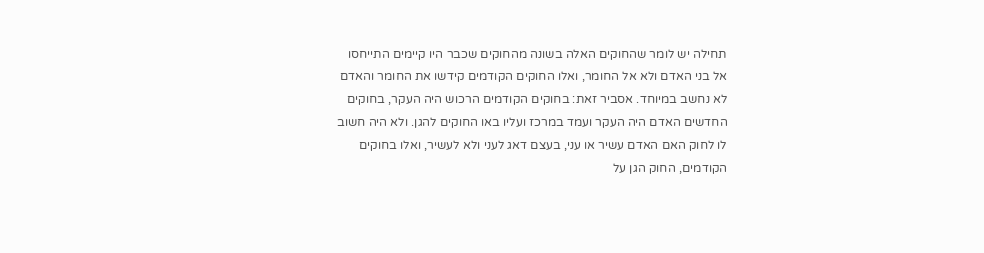תחילה יש לומר שהחוקים האלה בשונה מהחוקים שכבר היו קיימים התייחסו אל בני האדם ולא אל החומר, ואלו החוקים הקודמים קידשו את החומר והאדם לא נחשב במיוחד. אסביר זאת: בחוקים הקודמים הרכוש היה העקר, בחוקים החדשים האדם היה העקר ועמד במרכז ועליו באו החוקים להגן. ולא היה חשוב לו לחוק האם האדם עשיר או עני, בעצם דאג לעני ולא לעשיר, ואלו בחוקים הקודמים, החוק הגן על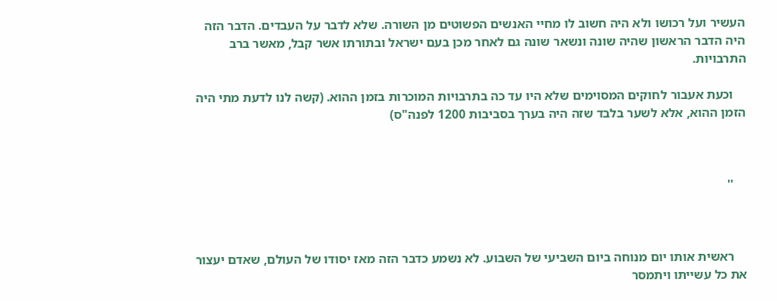העשיר ועל רכושו ולא היה חשוב לו מחיי האנשים הפשוטים מן השורה. שלא לדבר על העבדים. הדבר הזה היה הדבר הראשון שהיה שונה ונשאר שונה גם לאחר מכן בעם ישראל ובתורתו אשר קבל, מאשר ברב התרבויות.

    וכעת אעבור לחוקים המסוימים שלא היו עד כה בתרבויות המוכרות בזמן ההוא. (קשה לנו לדעת מתי היה הזמן ההוא, אלא לשער בלבד שזה היה בערך בסביבות 1200 לפנה"ס)



    ''



    ראשית אותו יום מנוחה ביום השביעי של השבוע. לא נשמע כדבר הזה מאז יסודו של העולם, שאדם יעצור את כל עשייתו ויתמסר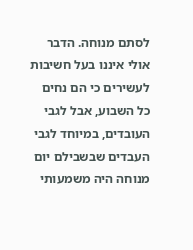לסתם מנוחה. הדבר אולי איננו בעל חשיבות לעשירים כי הם נחים כל השבוע, אבל לגבי העובדים, במיוחד לגבי העבדים שבשבילם יום מנוחה היה משמעותי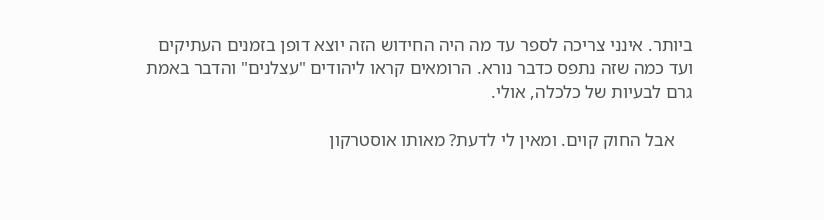ביותר. אינני צריכה לספר עד מה היה החידוש הזה יוצא דופן בזמנים העתיקים ועד כמה שזה נתפס כדבר נורא. הרומאים קראו ליהודים "עצלנים" והדבר באמת גרם לבעיות של כלכלה, אולי.

    אבל החוק קוים. ומאין לי לדעת? מאותו אוסטרקון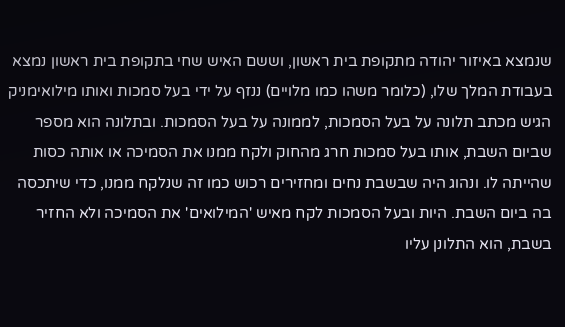שנמצא באיזור יהודה מתקופת בית ראשון, וששם האיש שחי בתקופת בית ראשון נמצא בעבודת המלך שלו, (כלומר משהו כמו מלויים) ננזף על ידי בעל סמכות ואותו מילואימניק הגיש מכתב תלונה על בעל הסמכות, לממונה על בעל הסמכות. ובתלונה הוא מספר שביום השבת, אותו בעל סמכות חרג מהחוק ולקח ממנו את הסמיכה או אותה כסות שהייתה לו. ונהוג היה שבשבת נחים ומחזירים רכוש כמו זה שנלקח ממנו, כדי שיתכסה בה ביום השבת. היות ובעל הסמכות לקח מאיש 'המילואים' את הסמיכה ולא החזיר בשבת, הוא התלונן עליו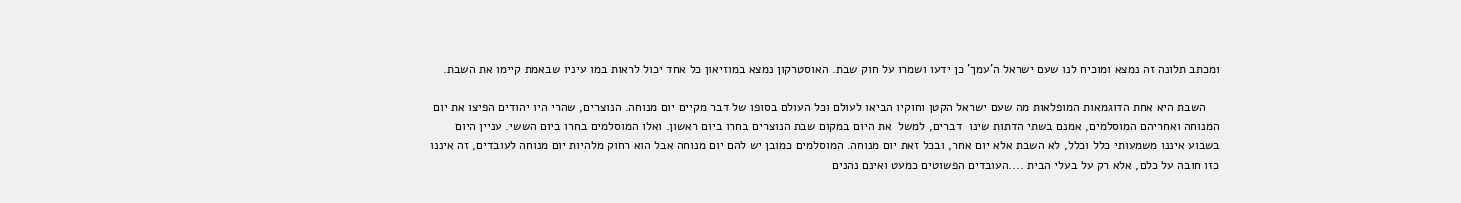ומכתב תלונה זה נמצא ומוכיח לנו שעם ישראל ה'עמך' כן ידעו ושמרו על חוק שבת. האוסטרקון נמצא במוזיאון כל אחד יכול לראות במו עיניו שבאמת קיימו את השבת.

    השבת היא אחת הדוגמאות המופלאות מה שעם ישראל הקטן וחוקיו הביאו לעולם וכל העולם בסופו של דבר מקיים יום מנוחה. הנוצרים, שהרי היו יהודים הפיצו את יום המנוחה ואחריהם המוסלמים, אמנם בשתי הדתות שינו  דברים, למשל  את היום במקום שבת הנוצרים בחרו ביום ראשון. ואלו המוסלמים בחרו ביום הששי. עניין היום בשבוע איננו משמעותי כלל וכלל, לא השבת אלא יום אחר, ובכל זאת יום מנוחה. המוסלמים כמובן יש להם יום מנוחה אבל הוא רחוק מלהיות יום מנוחה לעובדים, זה איננו כזו חובה על כלם, אלא רק על בעלי הבית ....העובדים הפשוטים כמעט ואינם נהנים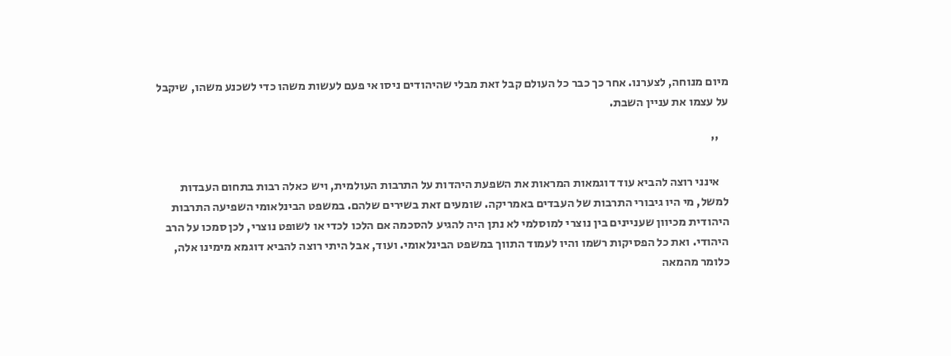מיום מנוחה, לצערנו. אחר כך כבר כל העולם קבל זאת מבלי שהיהודים ניסו אי פעם לעשות משהו כדי לשכנע משהו, שיקבל על עצמו את עניין השבת.

    ''

    אינני רוצה להביא עוד דוגמאות המראות את השפעת היהדות על התרבות העולמית, ויש כאלה רבות בתחום העבדות למשל, מי היו גיבורי התרבות של העבדים באמריקה. שומעים זאת בשירים שלהם. במשפט הבינלאומי השפיעה התרבות היהודית מכיוון שעניינים בין נוצרי למוסלמי לא נתן היה להגיע להסכמה אם הלכו לכדי או לשופט נוצרי, לכן סמכו על הרב היהודי. ואת כל הפסיקות רשמו והיו לעמוד התווך במשפט הבינלאומי. ועוד, אבל היתי רוצה להביא דוגמא מימינו אלה, כלומר מהמאה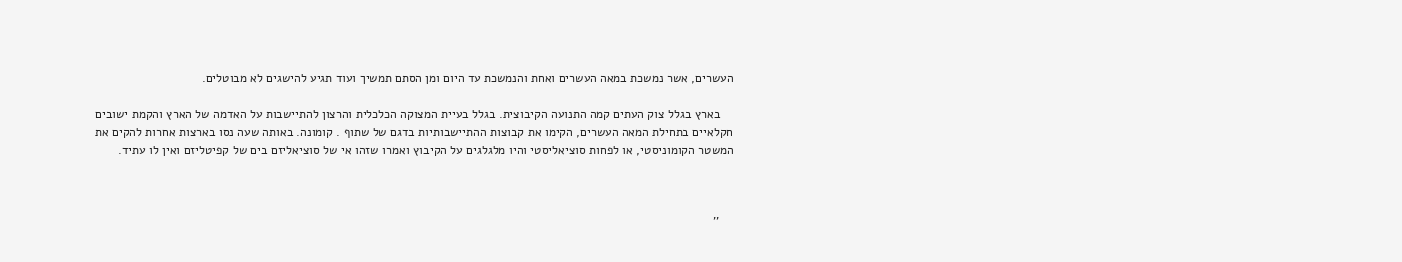העשרים, אשר נמשכת במאה העשרים ואחת והנמשכת עד היום ומן הסתם תמשיך ועוד תגיע להישגים לא מבוטלים.

    בארץ בגלל צוק העתים קמה התנועה הקיבוצית. בגלל בעיית המצוקה הכלכלית והרצון להתיישבות על האדמה של הארץ והקמת ישובים חקלאיים בתחילת המאה העשרים, הקימו את קבוצות ההתיישבותיות בדגם של שתוף . קומונה. באותה שעה נסו בארצות אחרות להקים את המשטר הקומוניסטי, או לפחות סוציאליסטי והיו מלגלגים על הקיבוץ ואמרו שזהו אי של סוציאליזם בים של קפיטליזם ואין לו עתיד.



    ''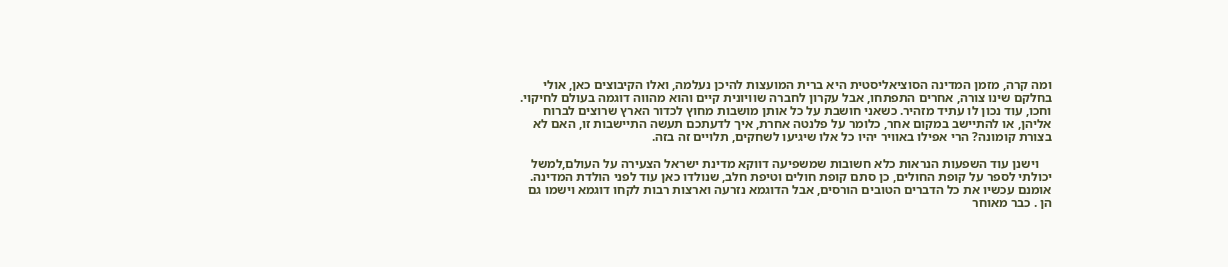ומה קרה, מזמן המדינה הסוציאליסטית היא ברית המועצות להיכן נעלמה, ואלו הקיבוצים כאן, אולי בחלקם שינו צורה, אחרים התפתחו, אבל עקרון לחברה שוויונית קיים והוא מהווה דוגמה בעולם לחיקוי. וחכו, עוד נכון לו עתיד מזהיר. כשאני חושבת על כל אותן מושבות מחוץ לכדור הארץ שרוצים לברוח אליהן, או להתיישב במקום אחר, כלומר על פלנטה אחרת, איך לדעתכם תעשה התיישבות זו, האם לא בצורת קומונה? הרי אפילו באוויר יהיו כל אלו שיגיעו לשחקים, תלויים זה בזה.

    וישנן עוד השפעות הנראות כלא חשובות שמשפיעה דווקא מדינת ישראל הצעירה על העולם,למשל יכולתי לספר על קופת החולים, כן סתם קופת חולים וטיפת חלב, שנולדו כאן עוד לפני הולדת המדינה. אומנם עכשיו את כל הדברים הטובים הורסים, אבל הדוגמא נזרעה וארצות רבות לקחו דוגמא וישמו גם הן . כבר מאוחר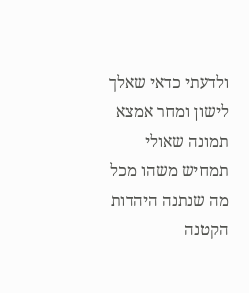ולדעתי כדאי שאלך לישון ומחר אמצא תמונה שאולי תמחיש משהו מכל מה שנתנה היהדות הקטנה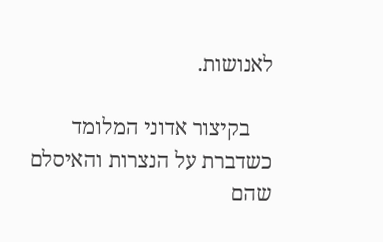לאנושות.

    בקיצור אדוני המלומד כשדברת על הנצרות והאיסלם שהם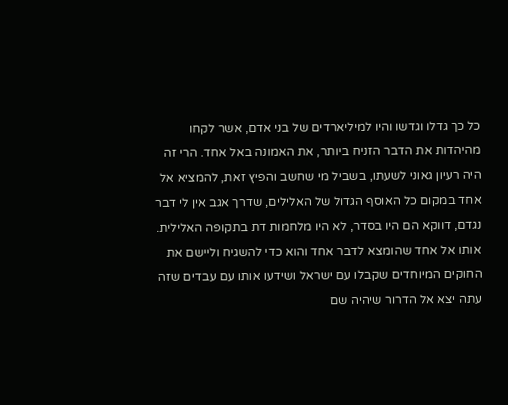כל כך גדלו וגדשו והיו למיליארדים של בני אדם, אשר לקחו מהיהדות את הדבר הזניח ביותר, את האמונה באל אחד. הרי זה היה רעיון גאוני לשעתו, בשביל מי שחשב והפיץ זאת, להמציא אל אחד במקום כל האוסף הגדול של האלילים, שדרך אגב אין לי דבר נגדם, דווקא הם היו בסדר, לא היו מלחמות דת בתקופה האלילית. אותו אל אחד שהומצא לדבר אחד והוא כדי להשגיח וליישם את החוקים המיוחדים שקבלו עם ישראל ושידעו אותו עם עבדים שזה עתה יצא אל הדרור שיהיה שם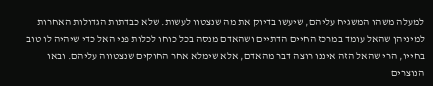למעלה משהו המשגיח עליהם, שיעשו בדיוק את מה שנצטוו לעשות. שלא כבדתות הגדולות האחרות למיניהן שהאל עומד במרכז החיים הדתיים ושהאדם מנסה בכל כוחו לכלות פני האל כדי שיהיה לו טוב בחייו, הרי שהאל הזה איננו רוצה דבר מהאדם, אלא שימלא אחר החוקים שנצטווה עליהם. ובאו הנוצרים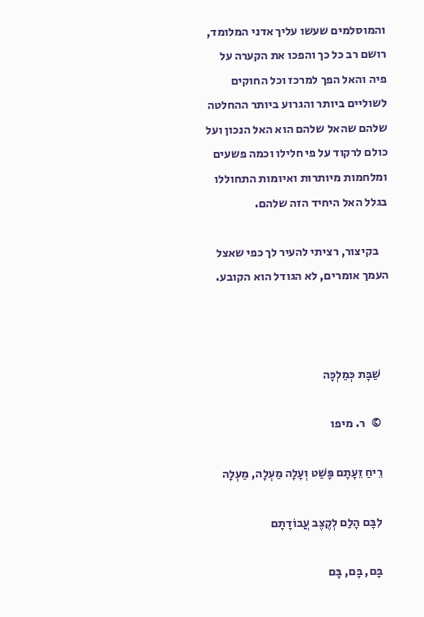והמוסלמים שעשו עליך אדני המלומד, רושם רב כל כך והפכו את הקערה על פיה והאל הפך למרכז וכל החוקים לשוליים ביותר והגרוע ביותר ההחלטה שלהם שהאל שלהם הוא האל הנכון ועל כולם לרקוד על פי חלילו וכמה פשעים ומלחמות מיותרות ואיומות התחוללו בגלל האל היחיד הזה שלהם.

    בקיצור, רציתי להעיר לך כפי שאצל העמך אומרים, לא הגודל הוא הקובע.



    שַׁבָּת כְּמַלְכָּה

    ©   ר. מיפו

    רֵיחַ זֵעָתָם פָּשַׁט וְעָלָה מַעְלָה, מַעְלָה

    לִבָּם הָלַם לְקֶצֶב עֲבוֹדָתָם

    בָּם, בָּם, בָּם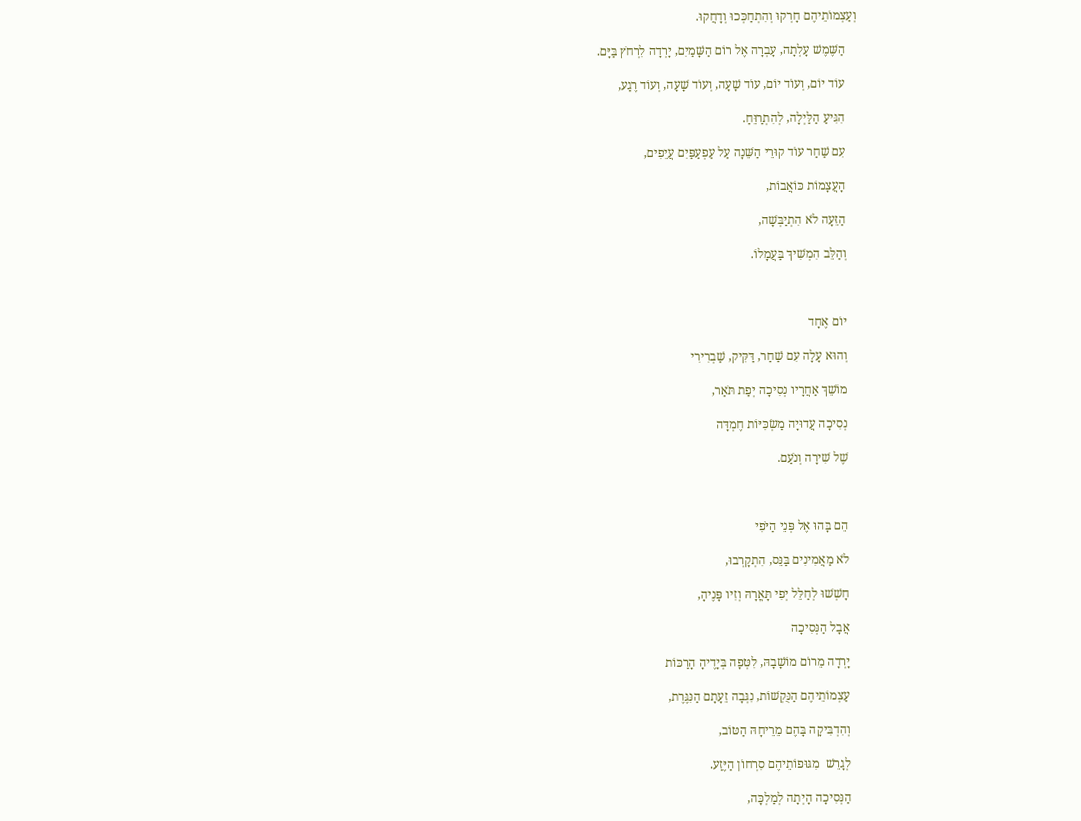וְעַצְמוֹתֵיהֶם חָרְקוּ וְהִתְחַכְּכוּ וְדָחֲקוּ.

    הַשֶּׁמֶשׁ עָלְתָה, עָבְרָה אֶל רוֹם הַשָּׁמַיִם, יָרְדָה לִרְחֹץ בַּיָּם.

    עוֹד יוֹם, וְעוֹד יוֹם, עוֹד שָׁעָה, וְעוֹד שָׁעָה, וְעוֹד רֶגַע,

    הִגִּיעַ הַלַּיְלָה, לְהִתְרַוֵּחַ.

    עִם שַׁחַר עוֹד קוּרֵי הַשֵּׁנָה עַל עַפְעַפַּיִם עֲיֵפִים,

    הָעֲצָמוֹת כּוֹאֲבוֹת,

    הַזֵּעָה לֹא הִתְיַבְּשָׁה,

    וְהַלֵּב הִמְשִׁיךְ בַּעֲמָלוֹ.



    יוֹם אֶחָד

    וְהוּא עָלָה עִם שַׁחַר, דַּקִּיק, שַׁבְרִירִי

    מוֹשֵׁךְ אַחֲרָיו נְסִיכָה יְפַת תֹּאַר,

    נְסִיכָה עֲדוּיָה מַשְׂכִּיּוֹת חֶמְדָּה

    שֶׁל שִׁירָה וְנֹעַם.



    הֵם בָּהוּ אֶל פְּנֵי הַיֹּפִי

    לֹא מַאֲמִינִים בַּנֵּס, הִתְקָרְבוּ,

    חָשְׁשׁוּ לְחַלֵּל יְפִי תָּאֳרָהּ וְזִיו פָּנֶיהָ,

    אֲבָל הַנְּסִיכָה

    יָרְדָה מֵרוֹם מוֹשָׁבָהּ, לִטְּפָה בְּיָדֶיהָ הָרַכּוֹת

    עַצְמוֹתֵיהֶם הַנֻּקְשׁוֹת, נִגְּבָה זֵעָתָם הַנִּגֶּרֶת,

    וְהִדְבִּיקָה בָּהֶם מֵרֵיחָהּ הַטּוֹב,

    לְגָרֵשׁ  מִגּוּפוֹתֵיהֶם סִרְחוֹן הַיֶּזַע.

    הַנְּסִיכָה הָיְתָה לְמַלְכָּה,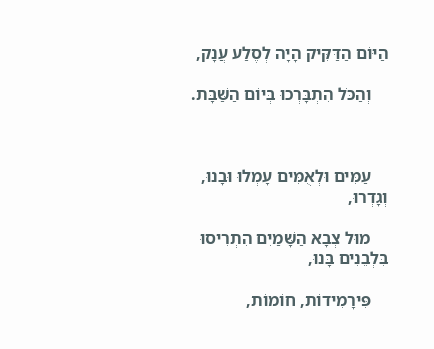הַיּוֹם הַדַּקִּיק הָיָה לְסֶלַע עֲנָק,

    וְהַכֹּל הִתְבָּרְכוּ בְּיוֹם הַשַּׁבָּת.



    עַמִּים וּלְאֻמִּים עָמְלוּ וּבָנוּ, וְגָדְרוּ,

    מוּל צְבָא הַשָּׁמַיִם הִתְרִיסוּ בִּלְבֵנִים בָּנוּ,

    פִּירָמִידוֹת, חוֹמוֹת,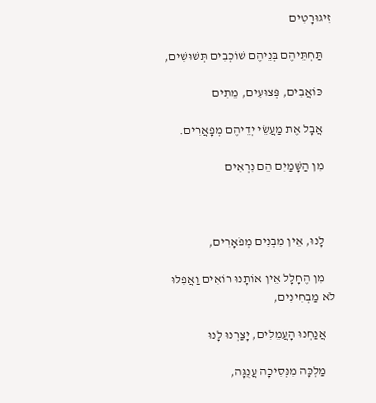זִיגוּרָטִים

    תַּחְתֵּיהֶם בְּנֵיהֶם שׁוֹכְבִים תְּשׁוּשִׁים,

    כּוֹאֲבִים, פְּצוּעִים, מֵתִים

    אֲבָל אֶת מַעֲשֵׂי יְדֵיהֶם מְפָאֲרִים.

    מִן הַשָּׁמַיִם הֵם נִרְאִים



    לָנוּ, אֵין מִבְנִים מְפֹאָרִים,

    מִן הֶחָלָל אֵין אוֹתָנוּ רוֹאִים וַאֲפִלּוּ לֹא מַבְחִינִים,

    אֲנַחְנוּ הָעֲמֵלִים, יָצַרְנוּ לָנוּ

    מַלְכָּה מִנְּסִיכָה עֲנֻגָּה,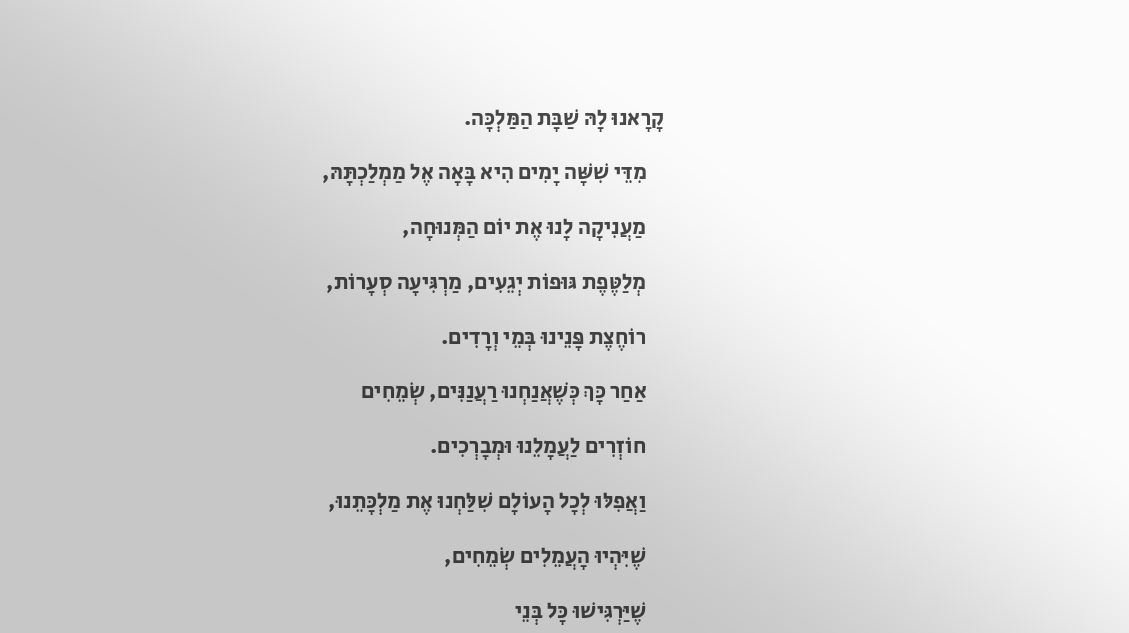קָרָאנוּ לָהּ שַׁבָּת הַמַּלְכָּה.

    מִדֵּי שִׁשָּׁה יָמִים הִיא בָּאָה אֶל מַמְלַכְתָּהּ,

    מַעֲנִיקָה לָנוּ אֶת יוֹם הַמְּנוּחָה,

    מְלַטֶּפֶת גּוּפוֹת יְגֵעִים, מַרְגִּיעָה סְעָרוֹת,

    רוֹחֶצֶת פָּנֵינוּ בְּמֵי וְרָדִים.

    אַחַר כָּךְ כְּשֶׁאֲנַחְנוּ רַעֲנַנִּים, שְׂמֵחִים

    חוֹזְרִים לַעֲמָלֵנוּ וּמְבָרְכִים.

    וַאֲפִלּוּ לְכָל הָעוֹלָם שִׁלַּחְנוּ אֶת מַלְכָּתֵנוּ,

    שֶׁיִּהְיוּ הָעֲמֵלִים שְׂמֵחִים,

    שֶׁיַּרְגִּישׁוּ כָּל בְּנֵי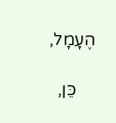הֶעָמָל,

    כֵּן,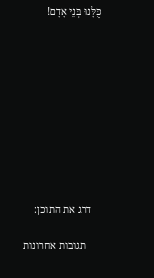כֻּלָּנוּ בְּנֵי אָדָם!










    דרג את התוכן:

      תגובות אחרונות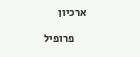ארכיון

      פרופיל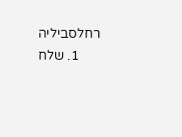רחלסביליה
      1. שלח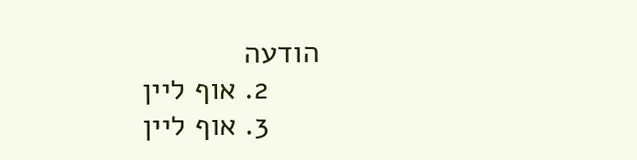הודעה
      2. אוף ליין
      3. אוף ליין